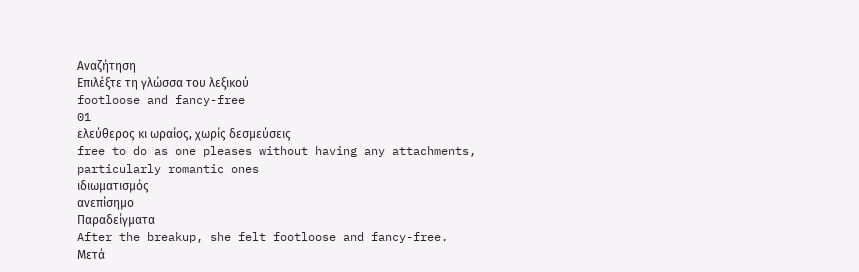Αναζήτηση
Επιλέξτε τη γλώσσα του λεξικού
footloose and fancy-free
01
ελεύθερος κι ωραίος, χωρίς δεσμεύσεις
free to do as one pleases without having any attachments, particularly romantic ones
ιδιωματισμός
ανεπίσημο
Παραδείγματα
After the breakup, she felt footloose and fancy-free.
Μετά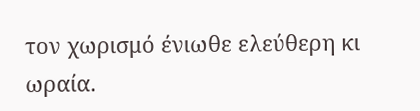τον χωρισμό ένιωθε ελεύθερη κι ωραία.